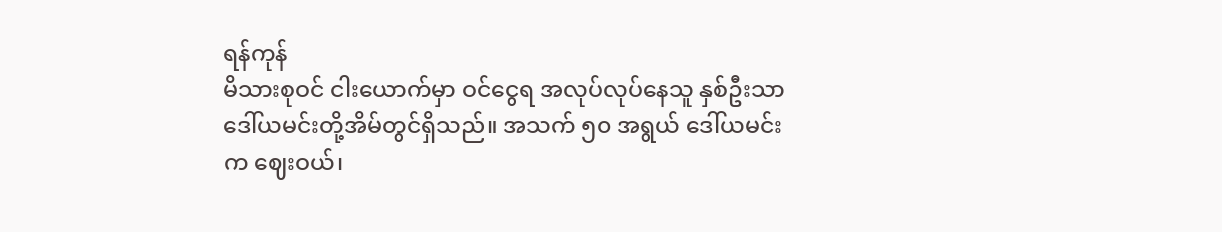ရန်ကုန်
မိသားစုဝင် ငါးယောက်မှာ ဝင်ငွေရ အလုပ်လုပ်နေသူ နှစ်ဦးသာ ဒေါ်ယမင်းတို့အိမ်တွင်ရှိသည်။ အသက် ၅၀ အရွယ် ဒေါ်ယမင်းက ဈေးဝယ်၊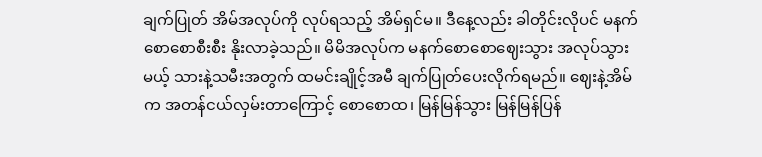ချက်ပြုတ် အိမ်အလုပ်ကို လုပ်ရသည့် အိမ်ရှင်မ။ ဒီနေ့လည်း ခါတိုင်းလိုပင် မနက်စောစောစီးစီး နိုးလာခဲ့သည်။ မိမိအလုပ်က မနက်စောစောဈေးသွား အလုပ်သွားမယ့် သားနဲ့သမီးအတွက် ထမင်းချိုင့်အမီ ချက်ပြုတ်ပေးလိုက်ရမည်။ ဈေးနဲ့အိမ်က အတန်ငယ်လှမ်းတာကြောင့် စောစောထ၊ မြန်မြန်သွား မြန်မြန်ပြန်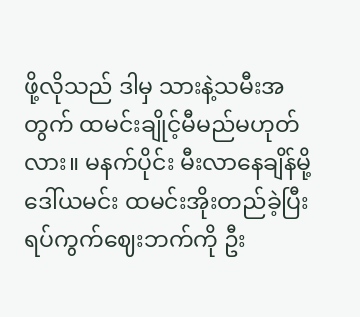ဖို့လိုသည် ဒါမှ သားနဲ့သမီးအတွက် ထမင်းချိုင့်မီမည်မဟုတ်လား။ မနက်ပိုင်း မီးလာနေချိန်မို့ ဒေါ်ယမင်း ထမင်းအိုးတည်ခဲ့ပြီး ရပ်ကွက်ဈေးဘက်ကို ဦး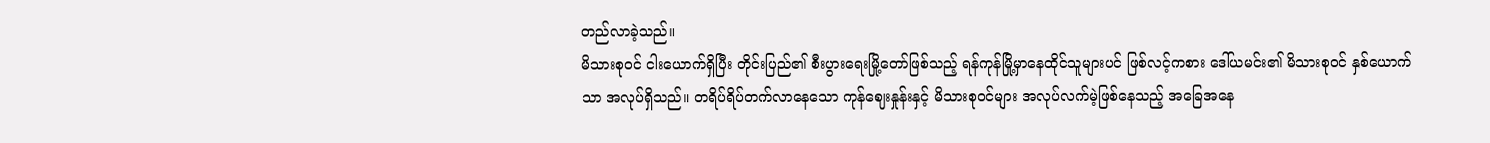တည်လာခဲ့သည်။
မိသားစုဝင် ငါးယောက်ရှိပြီး တိုင်းပြည်၏ စီးပွားရေးမြို့တော်ဖြစ်သည့် ရန်ကုန်မြို့မှာနေထိုင်သူများပင် ဖြစ်လင့်ကစား ဒေါ်ယမင်း၏ မိသားစုဝင် နှစ်ယောက်သာ အလုပ်ရှိသည်။ တရိပ်ရိပ်တက်လာနေသော ကုန်ဈေးနှုန်းနှင့် မိသားစုဝင်များ အလုပ်လက်မဲ့ဖြစ်နေသည့် အခြေအနေ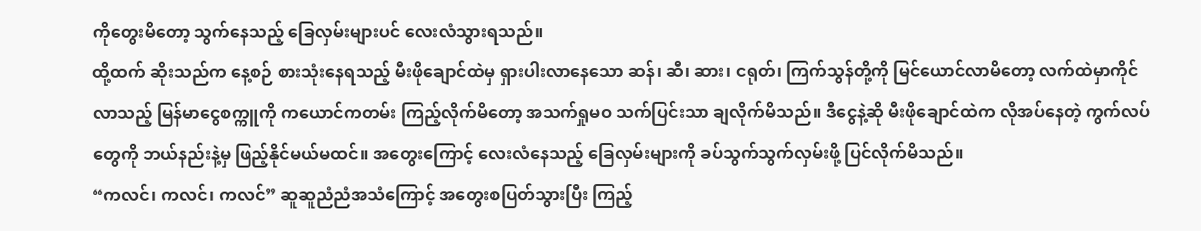ကိုတွေးမိတော့ သွက်နေသည့် ခြေလှမ်းများပင် လေးလံသွားရသည်။
ထို့ထက် ဆိုးသည်က နေ့စဉ် စားသုံးနေရသည့် မီးဖိုချောင်ထဲမှ ရှားပါးလာနေသော ဆန်၊ ဆီ၊ ဆား၊ ငရုတ်၊ ကြက်သွန်တို့ကို မြင်ယောင်လာမိတော့ လက်ထဲမှာကိုင်လာသည့် မြန်မာငွေစက္ကူကို ကယောင်ကတမ်း ကြည့်လိုက်မိတော့ အသက်ရှုမဝ သက်ပြင်းသာ ချလိုက်မိသည်။ ဒီငွေနဲ့ဆို မီးဖိုချောင်ထဲက လိုအပ်နေတဲ့ ကွက်လပ်တွေကို ဘယ်နည်းနဲ့မှ ဖြည့်နိုင်မယ်မထင်။ အတွေးကြောင့် လေးလံနေသည့် ခြေလှမ်းများကို ခပ်သွက်သွက်လှမ်းဖို့ ပြင်လိုက်မိသည်။
“ကလင်၊ ကလင်၊ ကလင်” ဆူဆူညံညံအသံကြောင့် အတွေးစပြတ်သွားပြီး ကြည့်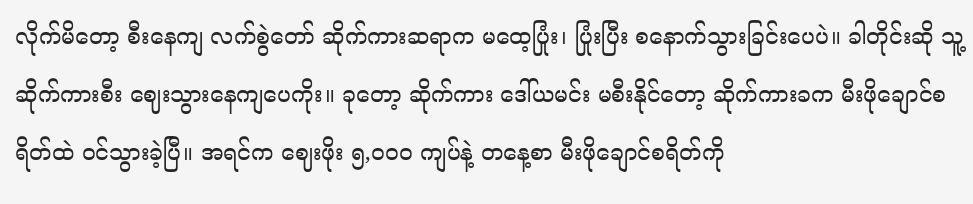လိုက်မိတော့ စီးနေကျ လက်စွဲတော် ဆိုက်ကားဆရာက မထေ့ပြုံး၊ ပြုံးပြီး စနောက်သွားခြင်းပေပဲ။ ခါတိုင်းဆို သူ့ဆိုက်ကားစီး ဈေးသွားနေကျပေကိုး။ ခုတော့ ဆိုက်ကား ဒေါ်ယမင်း မစီးနိုင်တော့ ဆိုက်ကားခက မီးဖိုချောင်စရိတ်ထဲ ဝင်သွားခဲ့ပြီ။ အရင်က ဈေးဖိုး ၅,၀၀၀ ကျပ်နဲ့ တနေ့စာ မီးဖိုချောင်စရိတ်ကို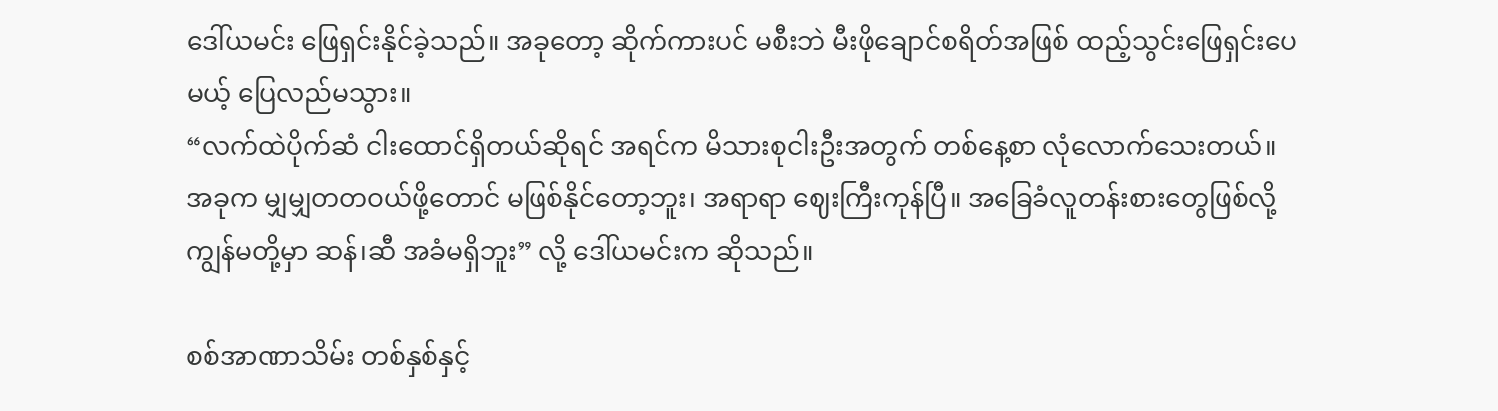ဒေါ်ယမင်း ဖြေရှင်းနိုင်ခဲ့သည်။ အခုတော့ ဆိုက်ကားပင် မစီးဘဲ မီးဖိုချောင်စရိတ်အဖြစ် ထည့်သွင်းဖြေရှင်းပေမယ့် ပြေလည်မသွား။
“လက်ထဲပိုက်ဆံ ငါးထောင်ရှိတယ်ဆိုရင် အရင်က မိသားစုငါးဦးအတွက် တစ်နေ့စာ လုံလောက်သေးတယ်။ အခုက မျှမျှတတဝယ်ဖို့တောင် မဖြစ်နိုင်တော့ဘူး၊ အရာရာ ဈေးကြီးကုန်ပြီ။ အခြေခံလူတန်းစားတွေဖြစ်လို့ ကျွန်မတို့မှာ ဆန်၊ဆီ အခံမရှိဘူး” လို့ ဒေါ်ယမင်းက ဆိုသည်။

စစ်အာဏာသိမ်း တစ်နှစ်နှင့်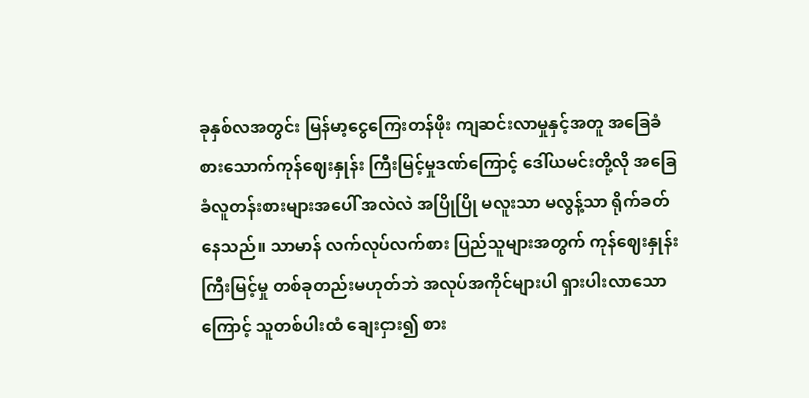ခုနှစ်လအတွင်း မြန်မာ့ငွေကြေးတန်ဖိုး ကျဆင်းလာမှုနှင့်အတူ အခြေခံ စားသောက်ကုန်ဈေးနှုန်း ကြီးမြင့်မှုဒဏ်ကြောင့် ဒေါ်ယမင်းတို့လို အခြေခံလူတန်းစားများအပေါ် အလဲလဲ အပြိုပြို မလူးသာ မလွန့်သာ ရိုက်ခတ်နေသည်။ သာမာန် လက်လုပ်လက်စား ပြည်သူများအတွက် ကုန်ဈေးနှုန်းကြီးမြင့်မှု တစ်ခုတည်းမဟုတ်ဘဲ အလုပ်အကိုင်များပါ ရှားပါးလာသောကြောင့် သူတစ်ပါးထံ ချေးငှား၍ စား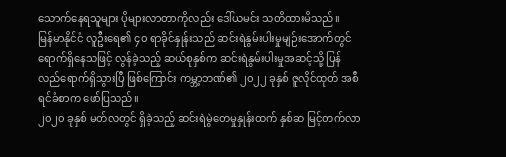သောက်နေရသူများ ပိုများလာတာကိုလည်း ဒေါ်ယမင်း သတိထားမိသည်။
မြန်မာနိုင်ငံ လူဦးရေ၏ ၄၀ ရာခိုင်နှုန်းသည် ဆင်းရဲနွမ်းပါးမှုမျဉ်းအောက်တွင် ရောက်ရှိနေသဖြင့် လွန်ခဲ့သည့် ဆယ်စုနှစ်က ဆင်းရဲနွမ်းပါးမှုအဆင့်သို့ ပြန်လည်ရောက်ရှိသွားပြီ ဖြစ်ကြောင်း ကမ္ဘာ့ဘဏ်၏ ၂၀၂၂ ခုနှစ် ဇူလိုင်ထုတ် အစီရင်ခံစာက ဖော်ပြသည်။
၂၀၂၀ ခုနှစ် မတ်လတွင် ရှိခဲ့သည့် ဆင်းရဲမွဲတေမှုနှုန်းထက် နှစ်ဆ မြင့်တက်လာ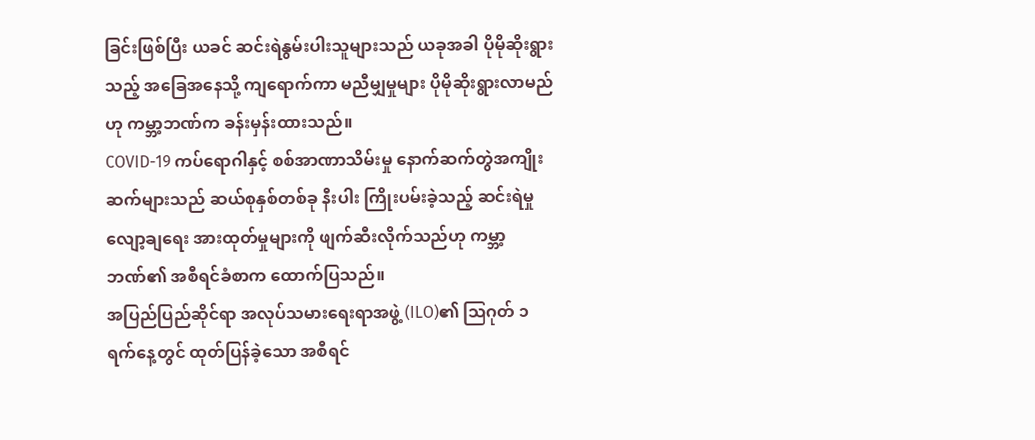ခြင်းဖြစ်ပြီး ယခင် ဆင်းရဲနွမ်းပါးသူများသည် ယခုအခါ ပိုမိုဆိုးရွားသည့် အခြေအနေသို့ ကျရောက်ကာ မညီမျှမှုများ ပိုမိုဆိုးရွားလာမည်ဟု ကမ္ဘာ့ဘဏ်က ခန်းမှန်းထားသည်။
COVID-19 ကပ်ရောဂါနှင့် စစ်အာဏာသိမ်းမှု နောက်ဆက်တွဲအကျိုးဆက်များသည် ဆယ်စုနှစ်တစ်ခု နီးပါး ကြိုးပမ်းခဲ့သည့် ဆင်းရဲမှုလျော့ချရေး အားထုတ်မှုများကို ဖျက်ဆီးလိုက်သည်ဟု ကမ္ဘာ့ဘဏ်၏ အစီရင်ခံစာက ထောက်ပြသည်။
အပြည်ပြည်ဆိုင်ရာ အလုပ်သမားရေးရာအဖွဲ့ (ILO)၏ ဩဂုတ် ၁ ရက်နေ့တွင် ထုတ်ပြန်ခဲ့သော အစီရင်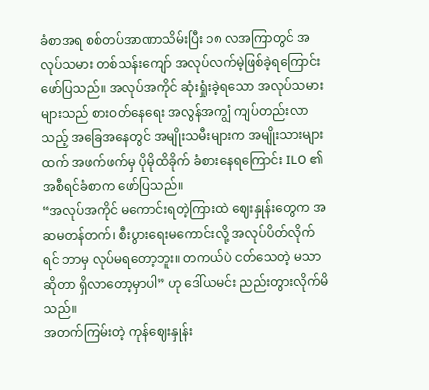ခံစာအရ စစ်တပ်အာဏာသိမ်းပြီး ၁၈ လအကြာတွင် အလုပ်သမား တစ်သန်းကျော် အလုပ်လက်မဲ့ဖြစ်ခဲ့ရကြောင်း ဖော်ပြသည်။ အလုပ်အကိုင် ဆုံးရှုံးခဲ့ရသော အလုပ်သမားများသည် စားဝတ်နေရေး အလွန်အကျွံ ကျပ်တည်းလာသည့် အခြေအနေတွင် အမျိုးသမီးများက အမျိုးသားများထက် အဖက်ဖက်မှ ပိုမိုထိခိုက် ခံစားနေရကြောင်း ILO ၏ အစီရင်ခံစာက ဖော်ပြသည်။
“အလုပ်အကိုင် မကောင်းရတဲ့ကြားထဲ ဈေးနှုန်းတွေက အဆမတန်တက်၊ စီးပွားရေးမကောင်းလို့ အလုပ်ပိတ်လိုက်ရင် ဘာမှ လုပ်မရတော့ဘူး။ တကယ်ပဲ ငတ်သေတဲ့ မသာဆိုတာ ရှိလာတော့မှာပါ” ဟု ဒေါ်ယမင်း ညည်းတွားလိုက်မိသည်။
အတက်ကြမ်းတဲ့ ကုန်ဈေးနှုန်း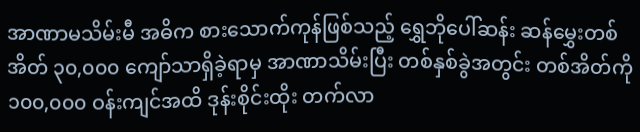အာဏာမသိမ်းမီ အဓိက စားသောက်ကုန်ဖြစ်သည့် ရွှေဘိုပေါ်ဆန်း ဆန်မွှေးတစ်အိတ် ၃၀,၀၀၀ ကျော်သာရှိခဲ့ရာမှ အာဏာသိမ်းပြီး တစ်နှစ်ခွဲအတွင်း တစ်အိတ်ကို ၁၀၀,၀၀၀ ဝန်းကျင်အထိ ဒုန်းစိုင်းထိုး တက်လာ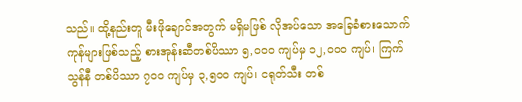သည်။ ထို့နည်းတူ မီးဖိုချောင်အတွက် မရှိမဖြစ် လိုအပ်သော အခြေခံစားသောက်ကုန်များဖြစ်သည့် စားအုန်းဆီတစ်ပိဿာ ၅,၀၀၀ ကျပ်မှ ၁၂,၀၀၀ ကျပ်၊ ကြက်သွန်နီ တစ်ပိဿာ ၇၀၀ ကျပ်မှ ၃,၅၀၀ ကျပ်၊ ငရုတ်သီး တစ်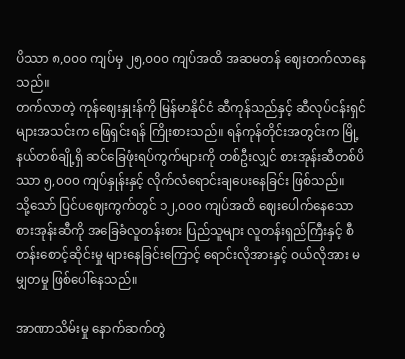ပိဿာ ၈,၀၀၀ ကျပ်မှ ၂၅,၀၀၀ ကျပ်အထိ အဆမတန် ဈေးတက်လာနေသည်။
တက်လာတဲ့ ကုန်ဈေးနှုးန်ကို မြန်မာနိုင်ငံ ဆီကုန်သည်နှင့် ဆီလုပ်ငန်းရှင်များအသင်းက ဖြေရှင်းရန် ကြိုးစားသည်။ ရန်ကုန်တိုင်းအတွင်းက မြို့နယ်တစ်ချို့ရှိ ဆင်ခြေဖုံးရပ်ကွက်များကို တစ်ဦးလျှင် စားအုန်းဆီတစ်ပိဿာ ၅,၀၀၀ ကျပ်နှုန်းနှင့် လိုက်လံရောင်းချပေးနေခြင်း ဖြစ်သည်။
သို့သော် ပြင်ပဈေးကွက်တွင် ၁၂,၀၀၀ ကျပ်အထိ ဈေးပေါက်နေသော စားအုန်းဆီကို အခြေခံလူတန်းစား ပြည်သူများ လူတန်းရှည်ကြီးနှင့် စီတန်းစောင့်ဆိုင်းမှု များနေခြင်းကြောင့် ရောင်းလိုအားနှင့် ဝယ်လိုအား မမျှတမှု ဖြစ်ပေါ်နေသည်။

အာဏာသိမ်းမှု နောက်ဆက်တွဲ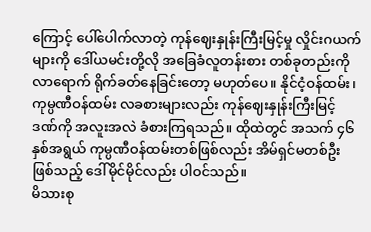ကြောင့် ပေါ်ပေါက်လာတဲ့ ကုန်ဈေးနှုန်းကြီးမြင့်မှု လှိုင်းဂယက်များကို ဒေါ်ယမင်းတို့လို အခြေခံလူတန်းစား တစ်ခုတည်းကို လာရောက် ရိုက်ခတ်နေခြင်းတော့ မဟုတ်ပေ။ နိုင်ငံ့ဝန်ထမ်း၊ ကုမ္ပဏီဝန်ထမ်း လခစားများလည်း ကုန်ဈေးနှုန်းကြီးမြင့် ဒဏ်ကို အလူးအလဲ ခံစားကြရသည်။ ထိုထဲတွင် အသက် ၄၆ နှစ်အရွယ် ကုမ္ပဏီဝန်ထမ်းတစ်ဖြစ်လည်း အိမ်ရှင်မတစ်ဦး ဖြစ်သည့် ဒေါ်မိုင်မိုင်လည်း ပါဝင်သည်။
မိသားစု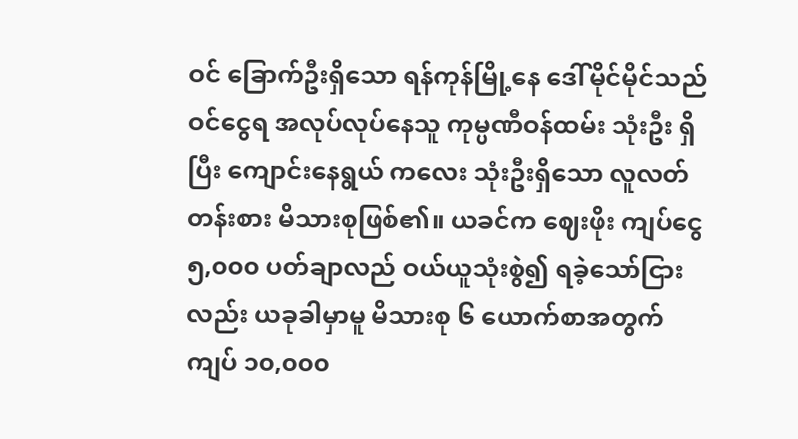ဝင် ခြောက်ဦးရှိသော ရန်ကုန်မြို့နေ ဒေါ်မိုင်မိုင်သည် ဝင်ငွေရ အလုပ်လုပ်နေသူ ကုမ္ပဏီဝန်ထမ်း သုံးဦး ရှိပြီး ကျောင်းနေရွယ် ကလေး သုံးဦးရှိသော လူလတ်တန်းစား မိသားစုဖြစ်၏။ ယခင်က ဈေးဖိုး ကျပ်ငွေ ၅,၀၀၀ ပတ်ချာလည် ဝယ်ယူသုံးစွဲ၍ ရခဲ့သော်ငြားလည်း ယခုခါမှာမူ မိသားစု ၆ ယောက်စာအတွက် ကျပ် ၁၀,၀၀၀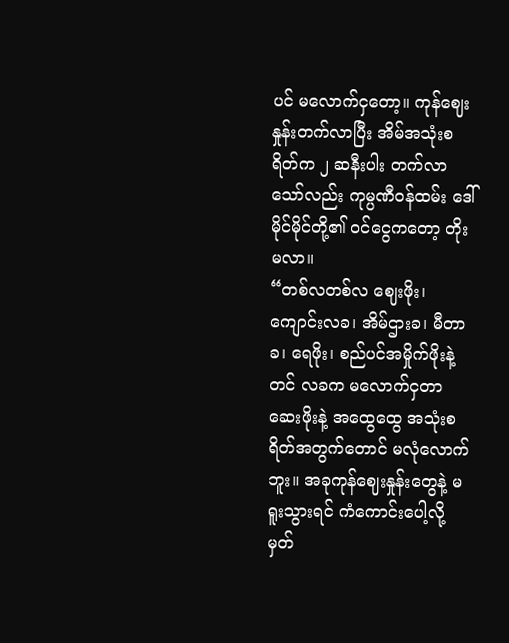ပင် မလောက်ငှတော့။ ကုန်ဈေးနှုန်းတက်လာပြီး အိမ်အသုံးစရိတ်က ၂ ဆနီးပါး တက်လာသော်လည်း ကုမ္ပဏီဝန်ထမ်း ဒေါ်မိုင်မိုင်တို့၏ ဝင်ငွေကတော့ တိုးမလာ။
“တစ်လတစ်လ ဈေးဖိုး၊ ကျောင်းလခ၊ အိမ်ဌားခ၊ မီတာခ၊ ရေဖိုး၊ စည်ပင်အမှိုက်ဖိုးနဲ့တင် လခက မလောက်ငှတာ ဆေးဖိုးနဲ့ အထွေထွေ အသုံးစရိတ်အတွက်တောင် မလုံလောက်ဘူး။ အခုကုန်ဈေးနှုန်းတွေနဲ့ မရူးသွားရင် ကံကောင်းပေါ့လို့ မှတ်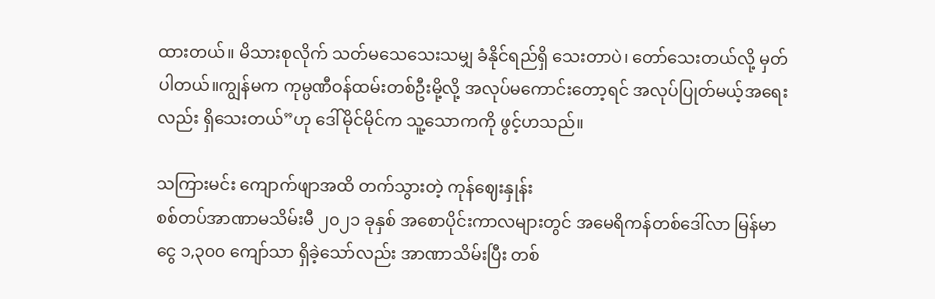ထားတယ်။ မိသားစုလိုက် သတ်မသေသေးသမျှ ခံနိုင်ရည်ရှိ သေးတာပဲ၊ တော်သေးတယ်လို့ မှတ်ပါတယ်။ကျွန်မက ကုမ္ပဏီဝန်ထမ်းတစ်ဦးမို့လို့ အလုပ်မကောင်းတော့ရင် အလုပ်ပြုတ်မယ့်အရေးလည်း ရှိသေးတယ်”ဟု ဒေါ်မိုင်မိုင်က သူ့သောကကို ဖွင့်ဟသည်။

သကြားမင်း ကျောက်ဖျာအထိ တက်သွားတဲ့ ကုန်ဈေးနှုန်း
စစ်တပ်အာဏာမသိမ်းမီ ၂၀၂၁ ခုနှစ် အစောပိုင်းကာလများတွင် အမေရိကန်တစ်ဒေါ်လာ မြန်မာငွေ ၁,၃၀၀ ကျော်သာ ရှိခဲ့သော်လည်း အာဏာသိမ်းပြီး တစ်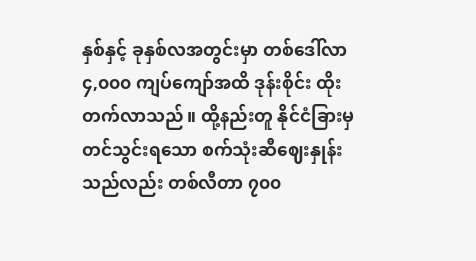နှစ်နှင့် ခုနှစ်လအတွင်းမှာ တစ်ဒေါ်လာ ၄,၀၀၀ ကျပ်ကျော်အထိ ဒုန်းစိုင်း ထိုးတက်လာသည်။ ထို့နည်းတူ နိုင်ငံခြားမှ တင်သွင်းရသော စက်သုံးဆီဈေးနှုန်းသည်လည်း တစ်လီတာ ၇၀၀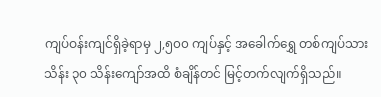ကျပ်ဝန်းကျင်ရှိခဲ့ရာမှ ၂,၅၀၀ ကျပ်နှင့် အခေါက်ရွှေ တစ်ကျပ်သား သိန်း ၃၀ သိန်းကျော်အထိ စံချိန်တင် မြင့်တက်လျက်ရှိသည်။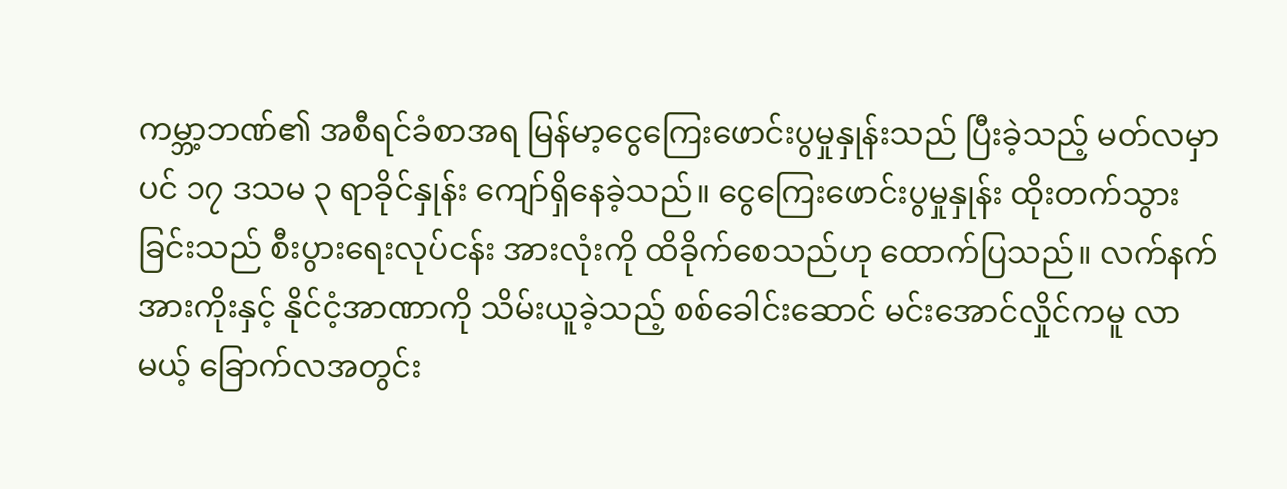ကမ္ဘာ့ဘဏ်၏ အစီရင်ခံစာအရ မြန်မာ့ငွေကြေးဖောင်းပွမှုနှုန်းသည် ပြီးခဲ့သည့် မတ်လမှာပင် ၁၇ ဒသမ ၃ ရာခိုင်နှုန်း ကျော်ရှိနေခဲ့သည်။ ငွေကြေးဖောင်းပွမှုနှုန်း ထိုးတက်သွားခြင်းသည် စီးပွားရေးလုပ်ငန်း အားလုံးကို ထိခိုက်စေသည်ဟု ထောက်ပြသည်။ လက်နက်အားကိုးနှင့် နိုင်ငံ့အာဏာကို သိမ်းယူခဲ့သည့် စစ်ခေါင်းဆောင် မင်းအောင်လှိုင်ကမူ လာမယ့် ခြောက်လအတွင်း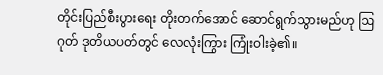တိုင်းပြည်စီးပွားရေး တိုးတက်အောင် ဆောင်ရွက်သွားမည်ဟု ဩဂုတ် ဒုတိယပတ်တွင် လေလုံးကြွား ကြုံးဝါးခဲ့၏။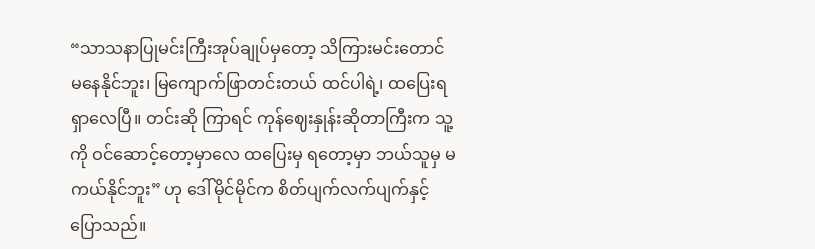“သာသနာပြုမင်းကြီးအုပ်ချုပ်မှတော့ သိကြားမင်းတောင် မနေနိုင်ဘူး၊ မြကျောက်ဖြာတင်းတယ် ထင်ပါရဲ့၊ ထပြေးရရှာလေပြီ။ တင်းဆို ကြာရင် ကုန်ဈေးနှုန်းဆိုတာကြီးက သူ့ကို ဝင်ဆောင့်တော့မှာလေ ထပြေးမှ ရတော့မှာ ဘယ်သူမှ မကယ်နိုင်ဘူး” ဟု ဒေါ်မိုင်မိုင်က စိတ်ပျက်လက်ပျက်နှင့် ပြောသည်။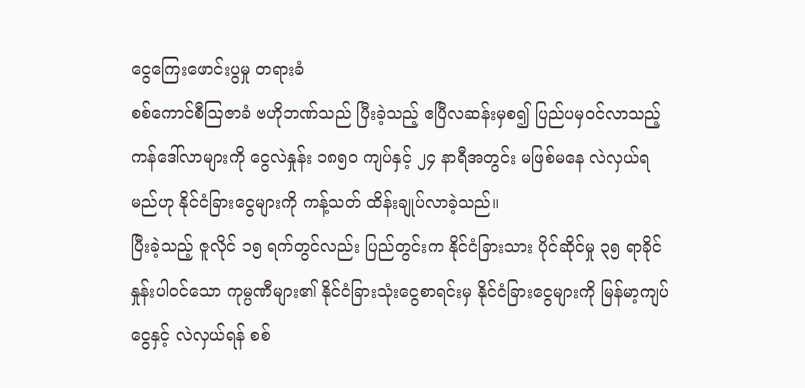ငွေကြေးဖောင်းပွမှု တရားခံ
စစ်ကောင်စီဩဇာခံ ဗဟိုဘဏ်သည် ပြီးခဲ့သည့် ဧပြီလဆန်းမှစ၍ ပြည်ပမှဝင်လာသည့် ကန်ဒေါ်လာများကို ငွေလဲနှုန်း ၁၈၅၀ ကျပ်နှင့် ၂၄ နာရီအတွင်း မဖြစ်မနေ လဲလှယ်ရမည်ဟု နိုင်ငံခြားငွေများကို ကန့်သတ် ထိန်းချုပ်လာခဲ့သည်။
ပြီးခဲ့သည့် ဇူလိုင် ၁၅ ရက်တွင်လည်း ပြည်တွင်းက နိုင်ငံခြားသား ပိုင်ဆိုင်မှု ၃၅ ရာခိုင်နှုန်းပါဝင်သော ကုမ္ပဏီများ၏ နိုင်ငံခြားသုံးငွေစာရင်းမှ နိုင်ငံခြားငွေများကို မြန်မာ့ကျပ်ငွေနှင့် လဲလှယ်ရန် စစ်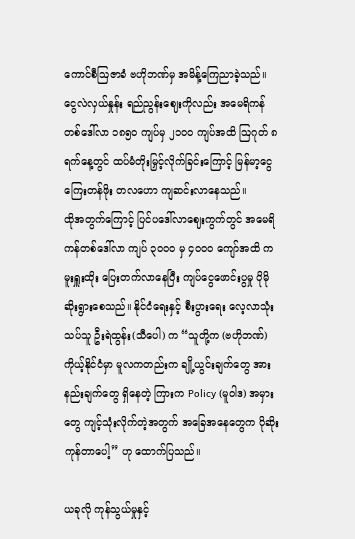ကောင်စီဩဇာခံ ဗဟိုဘဏ်မှ အမိန့်ကြေညာခဲ့သည်။ ငွေလဲလှယ်နှုန်း ရည်ညွန်းဈေးကိုလည်း အမေရိကန်တစ်ဒေါ်လာ ၁၈၅၀ ကျပ်မှ ၂၁၀၀ ကျပ်အထိ ဩဂုတ် ၈ ရက်နေ့တွင် ထပ်မံတိုးမြှင့်လိုက်ခြင်းကြောင့် မြန်မာ့ငွေကြေးတန်ဖိုး တလဟော ကျဆင်းလာနေသည်။
ထိုအတွက်ကြောင့် ပြင်ပဒေါ်လာဈေးကွက်တွင် အမေရိကန်တစ်ဒေါ်လာ ကျပ် ၃၀၀၀ မှ ၄၀၀၀ ကျော်အထိ ကမူးရှူးထိုး ပြေးတက်လာနေပြီး ကျပ်ငွေဖောင်းပွမှု ပိုမိုဆိုးရွားစေသည်။ နိုင်ငံရေးနှင့် စီးပွားရေး လေ့လာသုံးသပ်သူ ဦးရဲထွန်း(သီပေါ) က “သူတို့က (ဗဟိုဘဏ်) ကိုယ့်နိုင်ငံမှာ မူလကတည်းက ချို့ယွင်းချက်တွေ အားနည်းချက်တွေ ရှိနေတဲ့ ကြားက Policy (မူဝါဒ) အမှားတွေ ကျင့်သုံးလိုက်တဲ့အတွက် အခြေအနေတွေက ပိုဆိုးကုန်တာပေါ့” ဟု ထောက်ပြသည်။

ယခုလို ကုန်သွယ်မှုနှင့်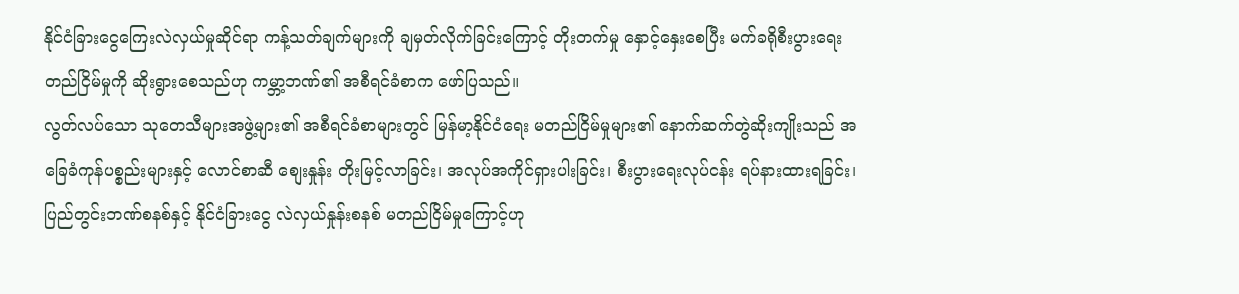နိုင်ငံခြားငွေကြေးလဲလှယ်မှုဆိုင်ရာ ကန့်သတ်ချက်များကို ချမှတ်လိုက်ခြင်းကြောင့် တိုးတက်မှု နှောင့်နှေးစေပြီး မက်ခရိုစီးပွားရေး တည်ငြိမ်မှုကို ဆိုးရွားစေသည်ဟု ကမ္ဘာ့ဘဏ်၏ အစီရင်ခံစာက ဖော်ပြသည်။
လွတ်လပ်သော သုတေသီများအဖွဲ့များ၏ အစီရင်ခံစာများတွင် မြန်မာ့နိုင်ငံရေး မတည်ငြိမ်မှုများ၏ နောက်ဆက်တွဲဆိုးကျိုးသည် အခြေခံကုန်ပစ္စည်းများနှင့် လောင်စာဆီ စျေးနှုန်း တိုးမြင့်လာခြင်း၊ အလုပ်အကိုင်ရှားပါးခြင်း၊ စီးပွားရေးလုပ်ငန်း ရပ်နားထားရခြင်း၊ ပြည်တွင်းဘဏ်စနစ်နှင့် နိုင်ငံခြားငွေ လဲလှယ်နှုန်းစနစ် မတည်ငြိမ်မှုကြောင့်ဟု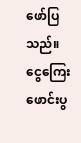ဖော်ပြသည်။
ငွေကြေးဖောင်းပွ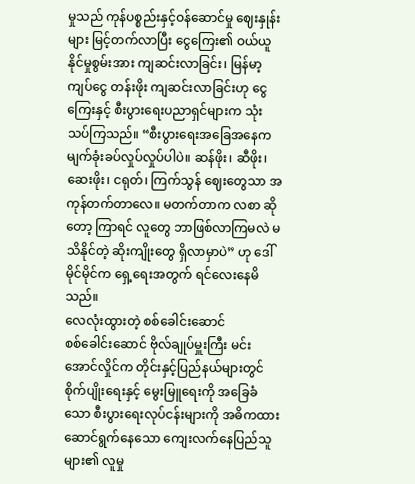မှုသည် ကုန်ပစ္စည်းနှင့်ဝန်ဆောင်မှု ဈေးနှုန်းများ မြင့်တက်လာပြီး ငွေကြေး၏ ဝယ်ယူနိုင်မှုစွမ်းအား ကျဆင်းလာခြင်း၊ မြန်မာ့ကျပ်ငွေ တန်းဖိုး ကျဆင်းလာခြင်းဟု ငွေကြေးနှင့် စီးပွားရေးပညာရှင်များက သုံးသပ်ကြသည်။ “စီးပွားရေးအခြေအနေက မျက်ခုံးခပ်လှုပ်လှုပ်ပါပဲ။ ဆန်ဖိုး၊ ဆီဖိုး၊ ဆေးဖိုး၊ ငရုတ်၊ ကြက်သွန် ဈေးတွေသာ အကုန်တက်တာလေ။ မတက်တာက လစာ ဆိုတော့ ကြာရင် လူတွေ ဘာဖြစ်လာကြမလဲ မသိနိုင်တဲ့ ဆိုးကျိုးတွေ ရှိလာမှာပဲ” ဟု ဒေါ်မိုင်မိုင်က ရှေ့ရေးအတွက် ရင်လေးနေမိသည်။
လေလုံးထွားတဲ့ စစ်ခေါင်းဆောင်
စစ်ခေါင်းဆောင် ဗိုလ်ချုပ်မှူးကြီး မင်းအောင်လှိုင်က တိုင်းနှင့်ပြည်နယ်များတွင် စိုက်ပျိုးရေးနှင့် မွေးမြူရေးကို အခြေခံသော စီးပွားရေးလုပ်ငန်းများကို အဓိကထား ဆောင်ရွက်နေသော ကျေးလက်နေပြည်သူများ၏ လူမှု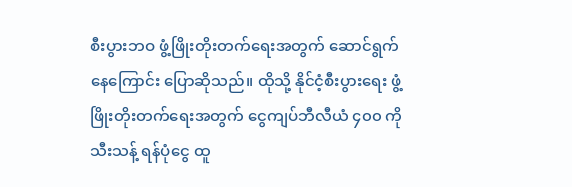စီးပွားဘဝ ဖွံ့ဖြိုးတိုးတက်ရေးအတွက် ဆောင်ရွက်နေကြောင်း ပြောဆိုသည်။ ထိုသို့ နိုင်ငံ့စီးပွားရေး ဖွံ့ဖြိုးတိုးတက်ရေးအတွက် ငွေကျပ်ဘီလီယံ ၄၀၀ ကို သီးသန့် ရန်ပုံငွေ ထူ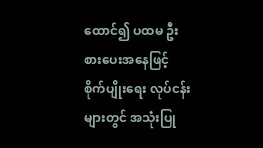ထောင်၍ ပထမ ဦးစားပေးအနေဖြင့် စိုက်ပျိုးရေး လုပ်ငန်းများတွင် အသုံးပြု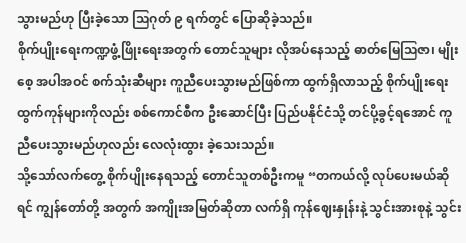သွားမည်ဟု ပြီးခဲ့သော သြဂုတ် ၉ ရက်တွင် ပြောဆိုခဲ့သည်။
စိုက်ပျိုးရေးကဏ္ဍဖွံ့ဖြိုးရေးအတွက် တောင်သူများ လိုအပ်နေသည့် ဓာတ်မြေဩဇာ၊ မျိုးစေ့ အပါအဝင် စက်သုံးဆီများ ကူညီပေးသွားမည်ဖြစ်ကာ ထွက်ရှိလာသည့် စိုက်ပျိုးရေးထွက်ကုန်များကိုလည်း စစ်ကောင်စီက ဦးဆောင်ပြီး ပြည်ပနိုင်ငံသို့ တင်ပို့ခွင့်ရအောင် ကူညီပေးသွားမည်ဟုလည်း လေလုံးထွား ခဲ့သေးသည်။
သို့သော်လက်တွေ့ စိုက်ပျိုးနေရသည့် တောင်သူတစ်ဦးကမူ “တကယ်လို့ လုပ်ပေးမယ်ဆိုရင် ကျွန်တော်တို့ အတွက် အကျိုးအမြတ်ဆိုတာ လက်ရှိ ကုန်ဈေးနှုန်းနဲ့ သွင်းအားစုနဲ့ သွင်း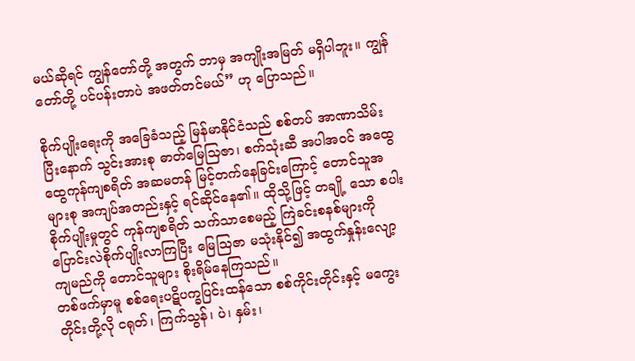မယ်ဆိုရင် ကျွန်တော်တို့ အတွက် ဘာမှ အကျိုးအမြတ် မရှိပါဘူး။ ကျွန်တော်တို့ ပင်ပန်းတာပဲ အဖတ်တင်မယ်” ဟု ပြောသည်။

စိုက်ပျိုးရေးကို အခြေခံသည့် မြန်မာနိုင်ငံသည် စစ်တပ် အာဏာသိမ်းပြီးနောက် သွင်းအားစု ဓာတ်မြေသြဇာ၊ စက်သုံးဆီ အပါအဝင် အထွေထွေကုန်ကျစရိတ် အဆမတန် မြင့်တက်နေခြင်းကြောင့် တောင်သူအများစု အကျပ်အတည်းနှင့် ရင်ဆိုင်နေ၏။ ထိုသို့ဖြင့် တချို့ သော စပါးစိုက်ပျိုးမှုတွင် ကုန်ကျစရိတ် သက်သာစေမည့် ကြဲခင်းစနစ်များကို ပြောင်းလဲစိုက်ပျိုးလာကြပြီး မြေဩဇာ မသုံးနိုင်၍ အထွက်နှုန်းလျော့ကျမည်ကို တောင်သူများ စိုးရိမ်နေကြသည်။
တစ်ဖက်မှာမူ စစ်ရေးပဋိပက္ခပြင်းထန်သော စစ်ကိုင်းတိုင်းနှင့် မကွေးတိုင်းတို့လို ငရုတ်၊ ကြက်သွန်၊ ပဲ၊ နှမ်း၊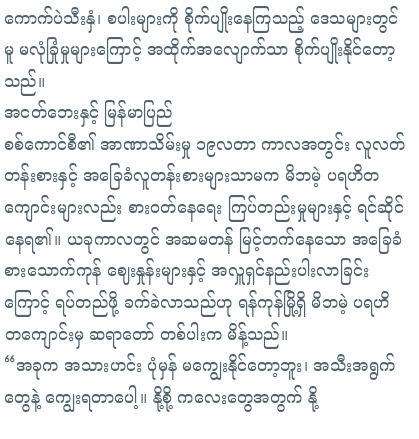ကောက်ပဲသီးနှံ၊ စပါးများကို စိုက်ပျိုးနေကြသည့် ဒေသများတွင်မူ မလုံခြုံမှုများကြောင့် အထိုက်အလျောက်သာ စိုက်ပျိုးနိုင်တော့သည်။
အငတ်ဘေးနှင့် မြန်မာပြည်
စစ်ကောင်စီ၏ အာဏာသိမ်းမှု ၁၉လတာ ကာလအတွင်း လူလတ်တန်းစားနှင့် အခြေခံလူတန်းစားများသာမက မိဘမဲ့ ပရဟိတကျောင်းများလည်း စားဝတ်နေရေး ကြပ်တည်းမှုများနှင့် ရင်ဆိုင် နေရ၏။ ယခုကာလတွင် အဆမတန် မြင့်တက်နေသော အခြေခံစားသောက်ကုန် ဈေးနှုန်းများနှင့် အလှူရှင်နည်းပါးလာခြင်းကြောင့် ရပ်တည်ဖို့ ခက်ခဲလာသည်ဟု ရန်ကုန်မြို့ရှိ မိဘမဲ့ ပရဟိတကျောင်းမှ ဆရာတော် တစ်ပါးက မိန့်သည်။
“အခုက အသားဟင်း ပုံမှန် မကျွေးနိုင်တော့ဘူး၊ အသီးအရွက်တွေနဲ့ ကျွေးရတာပေါ့။ နို့စို့ ကလေးတွေအတွက် နို့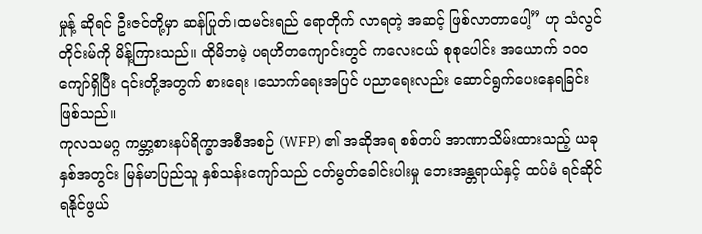မှုန့် ဆိုရင် ဦးဇင်တို့မှာ ဆန်ပြုတ်၊ထမင်းရည် ရောတိုက် လာရတဲ့ အဆင့် ဖြစ်လာတာပေါ့” ဟု သံလွင်တိုင်းမ်ကို မိန့်ကြားသည်။ ထိုမိဘမဲ့ ပရဟိတကျောင်းတွင် ကလေးငယ် စုစုပေါင်း အယောက် ၁၀၀ ကျော်ရှိပြီး ၎င်းတို့အတွက် စားရေး ၊သောက်ရေးအပြင် ပညာရေးလည်း ဆောင်ရွက်ပေးနေရခြင်း ဖြစ်သည်။
ကုလသမဂ္ဂ ကမ္ဘာ့စားနပ်ရိက္ခာအစီအစဉ် (WFP) ၏ အဆိုအရ စစ်တပ် အာဏာသိမ်းထားသည့် ယခုနှစ်အတွင်း မြန်မာပြည်သူ နှစ်သန်းကျော်သည် ငတ်မွတ်ခေါင်းပါးမှု ဘေးအန္တရာယ်နှင့် ထပ်မံ ရင်ဆိုင်ရနိုင်ဖွယ်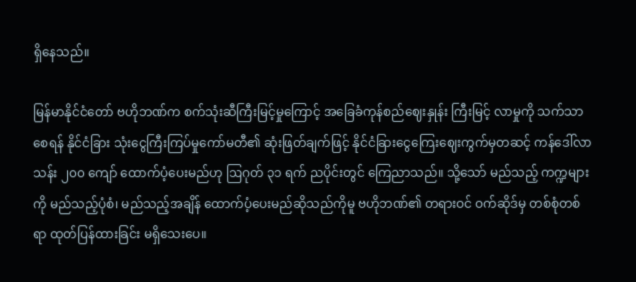ရှိနေသည်။

မြန်မာနိုင်ငံတော် ဗဟိုဘဏ်က စက်သုံးဆီကြီးမြင့်မှုကြောင့် အခြေခံကုန်စည်ဈေးနှုန်း ကြီးမြင့် လာမှုကို သက်သာစေရန် နိုင်ငံခြား သုံးငွေကြီးကြပ်မှုကော်မတီ၏ ဆုံးဖြတ်ချက်ဖြင့် နိုင်ငံခြားငွေကြေးဈေးကွက်မှတဆင့် ကန်ဒေါ်လာသန်း ၂၀၀ ကျော် ထောက်ပံ့ပေးမည်ဟု ဩဂုတ် ၃၁ ရက် ညပိုင်းတွင် ကြေညာသည်။ သို့သော် မည်သည့် ကက္ဍများကို မည်သည့်ပုံစံ၊ မည်သည့်အချိန် ထောက်ပံ့ပေးမည်ဆိုသည်ကိုမူ ဗဟိုဘဏ်၏ တရားဝင် ဝက်ဆိုဒ်မှ တစ်စုံတစ်ရာ ထုတ်ပြန်ထားခြင်း မရှိသေးပေ။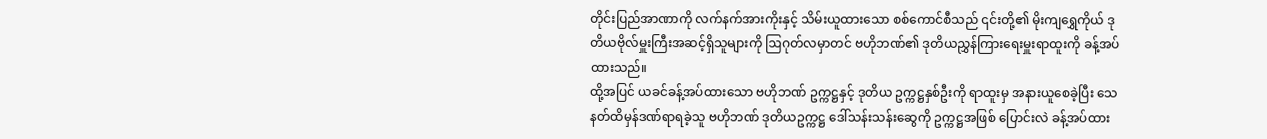တိုင်းပြည်အာဏာကို လက်နက်အားကိုးနှင့် သိမ်းယူထားသော စစ်ကောင်စီသည် ၎င်းတို့၏ မိုးကျရွှေကိုယ် ဒုတိယဗိုလ်မှူးကြီးအဆင့်ရှိသူများကို ဩဂုတ်လမှာတင် ဗဟိုဘဏ်၏ ဒုတိယညွှန်ကြားရေးမှူးရာထူးကို ခန့်အပ်ထားသည်။
ထို့အပြင် ယခင်ခန့်အပ်ထားသော ဗဟိုဘဏ် ဥက္ကဋ္ဌနှင့် ဒုတိယ ဥက္ကဋ္ဌနှစ်ဦးကို ရာထူးမှ အနားယူစေခဲ့ပြီး သေနတ်ထိမှန်ဒဏ်ရာရခဲ့သူ ဗဟိုဘဏ် ဒုတိယဥက္ကဋ္ဌ ဒေါ်သန်းသန်းဆွေကို ဥက္ကဋ္ဌအဖြစ် ပြောင်းလဲ ခန့်အပ်ထား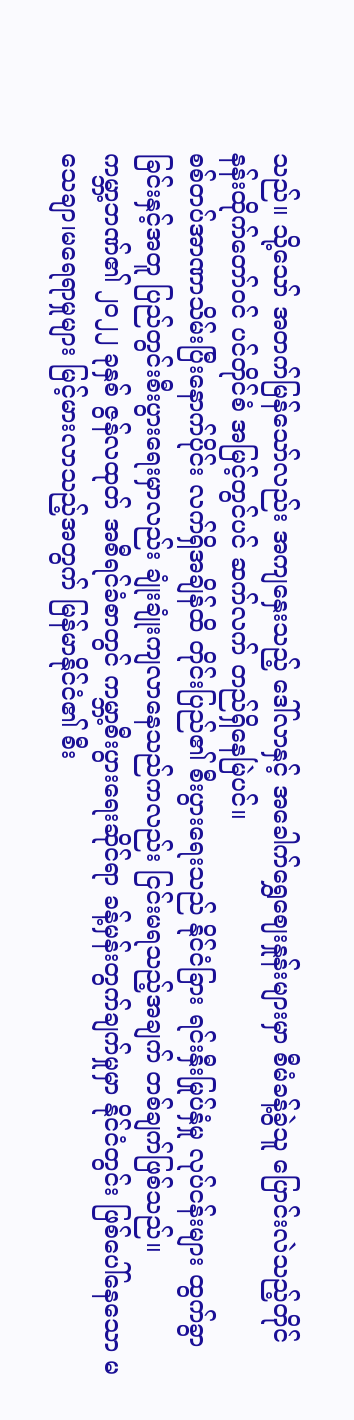သည်။ သို့သော် အတက်မြန်သော်လည်း အကျနှေးသည့် ဒေါ်လာနှင့် အခေါက်ရွှေဈေးနှုန်းများမှာ စီမံခန့်ခွဲသူ ပြောင်းလဲသည့်တိုင် နန်းထိုက်တော်ဝင် ပင်တိုင်စံ အမြင့်တွင်ပင် ဆက်လက် တည်ရှိနေမြဲပင်။
စစ်တပ်အာဏာသိမ်းပြီးနောက်ပိုင်း လက်ရှိအချိန်ထိ တိုင်းပြည်၏ စီးပွားရေးသည် နိုင်ငံခြား ရင်းနှီးမြုပ်နှံမှု လုပ်ငန်းများ ထွက်ခွာခြင်းနှင့်အတူ ပြည်တွင်းစီးပွားရေးမှာလည်း ချုံးချုံးကျလာနေသည်ကလည်း ငြင်းမရသည့်အချက် တစ်ချက်ဖြစ်သည်။
ကမ္ဘာ့ဘဏ်၏ ၂၀၂၂ ခုနှစ် ဇွန်လထုတ် အစီရင်ခံစာတွင် ကမ္ဘာ့စီးပွားရေးဆိုင်ရာ ခန့်မှန်းတွက်ချက်မှုမှာ နိုင်ငံတွင်း ဖြစ်ပေါ်နေသော မသေချာ၊မရေရာမှုများ မြင့်မားလာသည့်အတွက် မြန်မာနိုင်ငံ၏ စီး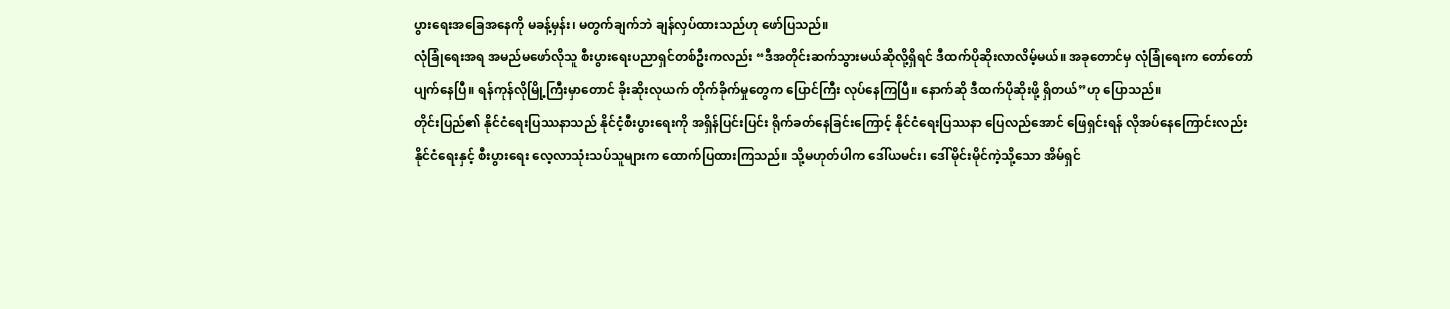ပွားရေးအခြေအနေကို မခန့်မှန်း၊ မတွက်ချက်ဘဲ ချန်လှပ်ထားသည်ဟု ဖော်ပြသည်။
လုံခြုံရေးအရ အမည်မဖော်လိုသူ စီးပွားရေးပညာရှင်တစ်ဦးကလည်း “ဒီအတိုင်းဆက်သွားမယ်ဆိုလို့ရှိရင် ဒီထက်ပိုဆိုးလာလိမ့်မယ်။ အခုတောင်မှ လုံခြုံရေးက တော်တော်ပျက်နေပြီ။ ရန်ကုန်လိုမြို့ကြီးမှာတောင် ခိုးဆိုးလုယက် တိုက်ခိုက်မှုတွေက ပြောင်ကြီး လုပ်နေကြပြီ။ နောက်ဆို ဒီထက်ပိုဆိုးဖို့ ရှိတယ်”ဟု ပြောသည်။
တိုင်းပြည်၏ နိုင်ငံရေးပြဿနာသည် နိုင်ငံ့စီးပွားရေးကို အရှိန်ပြင်းပြင်း ရိုက်ခတ်နေခြင်းကြောင့် နိုင်ငံရေးပြဿနာ ပြေလည်အောင် ဖြေရှင်းရန် လိုအပ်နေကြောင်းလည်း နိုင်ငံရေးနှင့် စီးပွားရေး လေ့လာသုံးသပ်သူများက ထောက်ပြထားကြသည်။ သို့မဟုတ်ပါက ဒေါ်ယမင်း၊ ဒေါ်မိုင်းမိုင်ကဲ့သို့သော အိမ်ရှင်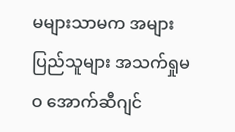မများသာမက အများပြည်သူများ အသက်ရှုမဝ အောက်ဆီဂျင်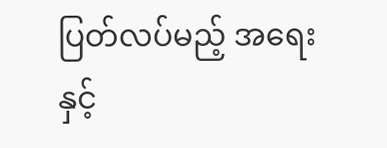ပြတ်လပ်မည့် အရေးနှင့်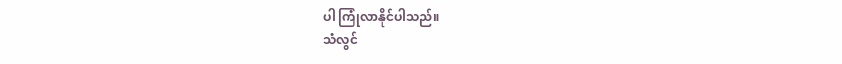ပါ ကြုံလာနိုင်ပါသည်။
သံလွင်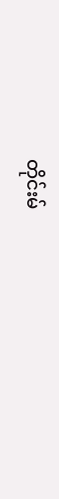တိုင်းမ်